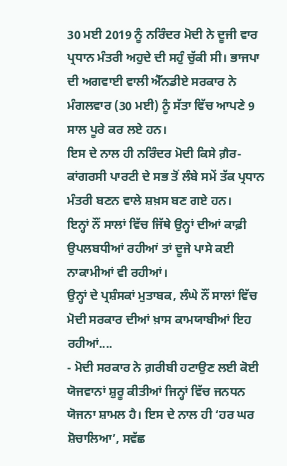30 ਮਈ 2019 ਨੂੰ ਨਰਿੰਦਰ ਮੋਦੀ ਨੇ ਦੂਜੀ ਵਾਰ ਪ੍ਰਧਾਨ ਮੰਤਰੀ ਅਹੁਦੇ ਦੀ ਸਹੁੰ ਚੁੱਕੀ ਸੀ। ਭਾਜਪਾ ਦੀ ਅਗਵਾਈ ਵਾਲੀ ਐੱਨਡੀਏ ਸਰਕਾਰ ਨੇ ਮੰਗਲਵਾਰ (30 ਮਈ) ਨੂੰ ਸੱਤਾ ਵਿੱਚ ਆਪਣੇ 9 ਸਾਲ ਪੂਰੇ ਕਰ ਲਏ ਹਨ।
ਇਸ ਦੇ ਨਾਲ ਹੀ ਨਰਿੰਦਰ ਮੋਦੀ ਕਿਸੇ ਗ਼ੈਰ-ਕਾਂਗਰਸੀ ਪਾਰਟੀ ਦੇ ਸਭ ਤੋਂ ਲੰਬੇ ਸਮੇਂ ਤੱਕ ਪ੍ਰਧਾਨ ਮੰਤਰੀ ਬਣਨ ਵਾਲੇ ਸ਼ਖ਼ਸ ਬਣ ਗਏ ਹਨ।
ਇਨ੍ਹਾਂ ਨੌਂ ਸਾਲਾਂ ਵਿੱਚ ਜਿੱਥੇ ਉਨ੍ਹਾਂ ਦੀਆਂ ਕਾਫ਼ੀ ਉਪਲਬਧੀਆਂ ਰਹੀਆਂ ਤਾਂ ਦੂਜੇ ਪਾਸੇ ਕਈ ਨਾਕਾਮੀਆਂ ਵੀ ਰਹੀਆਂ।
ਉਨ੍ਹਾਂ ਦੇ ਪ੍ਰਸ਼ੰਸਕਾਂ ਮੁਤਾਬਕ, ਲੰਘੇ ਨੌਂ ਸਾਲਾਂ ਵਿੱਚ ਮੋਦੀ ਸਰਕਾਰ ਦੀਆਂ ਖ਼ਾਸ ਕਾਮਯਾਬੀਆਂ ਇਹ ਰਹੀਆਂ....
- ਮੋਦੀ ਸਰਕਾਰ ਨੇ ਗ਼ਰੀਬੀ ਹਟਾਉਣ ਲਈ ਕੋਈ ਯੋਜਵਾਨਾਂ ਸ਼ੁਰੂ ਕੀਤੀਆਂ ਜਿਨ੍ਹਾਂ ਵਿੱਚ ਜਨਧਨ ਯੋਜਨਾ ਸ਼ਾਮਲ ਹੈ। ਇਸ ਦੇ ਨਾਲ ਹੀ ‘ਹਰ ਘਰ ਸ਼ੋਚਾਲਿਆ’, ਸਵੱਛ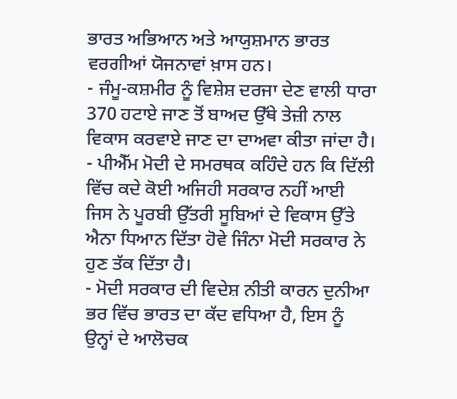ਭਾਰਤ ਅਭਿਆਨ ਅਤੇ ਆਯੁਸ਼ਮਾਨ ਭਾਰਤ ਵਰਗੀਆਂ ਯੋਜਨਾਵਾਂ ਖ਼ਾਸ ਹਨ।
- ਜੰਮੂ-ਕਸ਼ਮੀਰ ਨੂੰ ਵਿਸ਼ੇਸ਼ ਦਰਜਾ ਦੇਣ ਵਾਲੀ ਧਾਰਾ 370 ਹਟਾਏ ਜਾਣ ਤੋਂ ਬਾਅਦ ਉੱਥੇ ਤੇਜ਼ੀ ਨਾਲ ਵਿਕਾਸ ਕਰਵਾਏ ਜਾਣ ਦਾ ਦਾਅਵਾ ਕੀਤਾ ਜਾਂਦਾ ਹੈ।
- ਪੀਐੱਮ ਮੋਦੀ ਦੇ ਸਮਰਥਕ ਕਹਿੰਦੇ ਹਨ ਕਿ ਦਿੱਲੀ ਵਿੱਚ ਕਦੇ ਕੋਈ ਅਜਿਹੀ ਸਰਕਾਰ ਨਹੀਂ ਆਈ ਜਿਸ ਨੇ ਪੂਰਬੀ ਉੱਤਰੀ ਸੂਬਿਆਂ ਦੇ ਵਿਕਾਸ ਉੱਤੇ ਐਨਾ ਧਿਆਨ ਦਿੱਤਾ ਹੋਵੇ ਜਿੰਨਾ ਮੋਦੀ ਸਰਕਾਰ ਨੇ ਹੁਣ ਤੱਕ ਦਿੱਤਾ ਹੈ।
- ਮੋਦੀ ਸਰਕਾਰ ਦੀ ਵਿਦੇਸ਼ ਨੀਤੀ ਕਾਰਨ ਦੁਨੀਆ ਭਰ ਵਿੱਚ ਭਾਰਤ ਦਾ ਕੱਦ ਵਧਿਆ ਹੈ, ਇਸ ਨੂੰ ਉਨ੍ਹਾਂ ਦੇ ਆਲੋਚਕ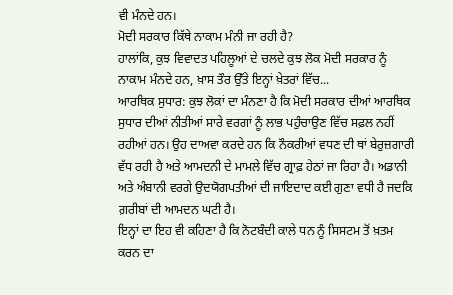ਵੀ ਮੰਨਦੇ ਹਨ।
ਮੋਦੀ ਸਰਕਾਰ ਕਿੱਥੇ ਨਾਕਾਮ ਮੰਨੀ ਜਾ ਰਹੀ ਹੈ?
ਹਾਲਾਂਕਿ, ਕੁਝ ਵਿਵਾਦਤ ਪਹਿਲੂਆਂ ਦੇ ਚਲਦੇ ਕੁਝ ਲੋਕ ਮੋਦੀ ਸਰਕਾਰ ਨੂੰ ਨਾਕਾਮ ਮੰਨਦੇ ਹਨ, ਖ਼ਾਸ ਤੌਰ ਉੱਤੇ ਇਨ੍ਹਾਂ ਖ਼ੇਤਰਾਂ ਵਿੱਚ...
ਆਰਥਿਕ ਸੁਧਾਰ: ਕੁਝ ਲੋਕਾਂ ਦਾ ਮੰਨਣਾ ਹੈ ਕਿ ਮੋਦੀ ਸਰਕਾਰ ਦੀਆਂ ਆਰਥਿਕ ਸੁਧਾਰ ਦੀਆਂ ਨੀਤੀਆਂ ਸਾਰੇ ਵਰਗਾਂ ਨੂੰ ਲਾਭ ਪਹੁੰਚਾਉਣ ਵਿੱਚ ਸਫ਼ਲ ਨਹੀਂ ਰਹੀਆਂ ਹਨ। ਉਹ ਦਾਅਵਾ ਕਰਦੇ ਹਨ ਕਿ ਨੌਕਰੀਆਂ ਵਧਣ ਦੀ ਥਾਂ ਬੇਰੁਜ਼ਗਾਰੀ ਵੱਧ ਰਹੀ ਹੈ ਅਤੇ ਆਮਦਨੀ ਦੇ ਮਾਮਲੇ ਵਿੱਚ ਗ੍ਰਾਫ਼ ਹੇਠਾਂ ਜਾ ਰਿਹਾ ਹੈ। ਅਡਾਨੀ ਅਤੇ ਅੰਬਾਨੀ ਵਰਗੇ ਉਦਯੋਗਪਤੀਆਂ ਦੀ ਜਾਇਦਾਦ ਕਈ ਗੁਣਾ ਵਧੀ ਹੈ ਜਦਕਿ ਗ਼ਰੀਬਾਂ ਦੀ ਆਮਦਨ ਘਟੀ ਹੈ।
ਇਨ੍ਹਾਂ ਦਾ ਇਹ ਵੀ ਕਹਿਣਾ ਹੈ ਕਿ ਨੋਟਬੰਦੀ ਕਾਲੇ ਧਨ ਨੂੰ ਸਿਸਟਮ ਤੋਂ ਖ਼ਤਮ ਕਰਨ ਦਾ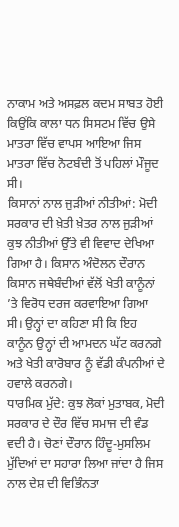ਨਾਕਾਮ ਅਤੇ ਅਸਫ਼ਲ ਕਦਮ ਸਾਬਤ ਹੋਈ ਕਿਉਂਕਿ ਕਾਲਾ ਧਨ ਸਿਸਟਮ ਵਿੱਚ ਉਸੇ ਮਾਤਰਾ ਵਿੱਚ ਵਾਪਸ ਆਇਆ ਜਿਸ ਮਾਤਰਾ ਵਿੱਚ ਨੋਟਬੰਦੀ ਤੋਂ ਪਹਿਲਾਂ ਮੌਜੂਦ ਸੀ।
ਕਿਸਾਨਾਂ ਨਾਲ ਜੁੜੀਆਂ ਨੀਤੀਆਂ: ਮੋਦੀ ਸਰਕਾਰ ਦੀ ਖ਼ੇਤੀ ਖ਼ੇਤਰ ਨਾਲ ਜੁੜੀਆਂ ਕੁਝ ਨੀਤੀਆਂ ਉੱਤੇ ਵੀ ਵਿਵਾਦ ਦੇਖਿਆ ਗਿਆ ਹੈ। ਕਿਸਾਨ ਅੰਦੋਲਨ ਦੌਰਾਨ ਕਿਸਾਨ ਜਥੇਬੰਦੀਆਂ ਵੱਲੋਂ ਖੇਤੀ ਕਾਨੂੰਨਾਂ ’ਤੇ ਵਿਰੋਧ ਦਰਜ ਕਰਵਾਇਆ ਗਿਆ ਸੀ। ਉਨ੍ਹਾਂ ਦਾ ਕਹਿਣਾ ਸੀ ਕਿ ਇਹ ਕਾਨੂੰਨ ਉਨ੍ਹਾਂ ਦੀ ਆਮਦਨ ਘੱਟ ਕਰਨਗੇ ਅਤੇ ਖੇਤੀ ਕਾਰੋਬਾਰ ਨੂੰ ਵੱਡੀ ਕੰਪਨੀਆਂ ਦੇ ਹਵਾਲੇ ਕਰਨਗੇ।
ਧਾਰਮਿਕ ਮੁੱਦੇ: ਕੁਝ ਲੋਕਾਂ ਮੁਤਾਬਕ, ਮੋਦੀ ਸਰਕਾਰ ਦੇ ਦੌਰ ਵਿੱਚ ਸਮਾਜ ਦੀ ਵੰਡ ਵਦੀ ਹੈ। ਚੋਣਾਂ ਦੌਰਾਨ ਹਿੰਦੂ-ਮੁਸਲਿਮ ਮੁੱਦਿਆਂ ਦਾ ਸਹਾਰਾ ਲਿਆ ਜਾਂਦਾ ਹੈ ਜਿਸ ਨਾਲ ਦੇਸ਼ ਦੀ ਵਿਭਿੰਨਤਾ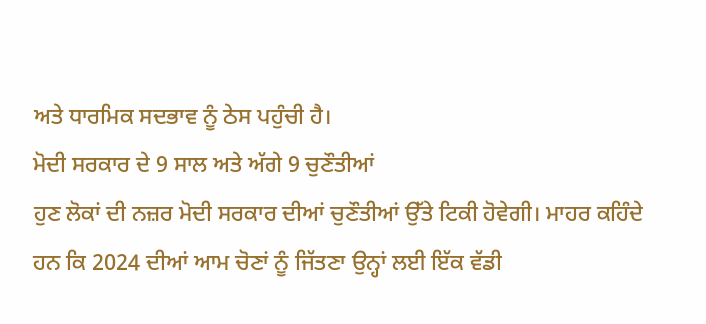ਅਤੇ ਧਾਰਮਿਕ ਸਦਭਾਵ ਨੂੰ ਠੇਸ ਪਹੁੰਚੀ ਹੈ।
ਮੋਦੀ ਸਰਕਾਰ ਦੇ 9 ਸਾਲ ਅਤੇ ਅੱਗੇ 9 ਚੁਣੌਤੀਆਂ
ਹੁਣ ਲੋਕਾਂ ਦੀ ਨਜ਼ਰ ਮੋਦੀ ਸਰਕਾਰ ਦੀਆਂ ਚੁਣੌਤੀਆਂ ਉੱਤੇ ਟਿਕੀ ਹੋਵੇਗੀ। ਮਾਹਰ ਕਹਿੰਦੇ ਹਨ ਕਿ 2024 ਦੀਆਂ ਆਮ ਚੋਣਾਂ ਨੂੰ ਜਿੱਤਣਾ ਉਨ੍ਹਾਂ ਲਈ ਇੱਕ ਵੱਡੀ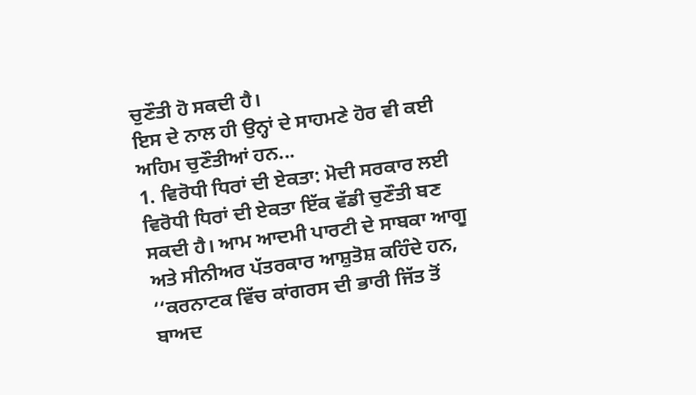ਚੁਣੌਤੀ ਹੋ ਸਕਦੀ ਹੈ।
ਇਸ ਦੇ ਨਾਲ ਹੀ ਉਨ੍ਹਾਂ ਦੇ ਸਾਹਮਣੇ ਹੋਰ ਵੀ ਕਈ ਅਹਿਮ ਚੁਣੌਤੀਆਂ ਹਨ...
1. ਵਿਰੋਧੀ ਧਿਰਾਂ ਦੀ ਏਕਤਾ: ਮੋਦੀ ਸਰਕਾਰ ਲਈ ਵਿਰੋਧੀ ਧਿਰਾਂ ਦੀ ਏਕਤਾ ਇੱਕ ਵੱਡੀ ਚੁਣੌਤੀ ਬਣ ਸਕਦੀ ਹੈ। ਆਮ ਆਦਮੀ ਪਾਰਟੀ ਦੇ ਸਾਬਕਾ ਆਗੂ ਅਤੇ ਸੀਨੀਅਰ ਪੱਤਰਕਾਰ ਆਸ਼ੁਤੋਸ਼ ਕਹਿੰਦੇ ਹਨ, ‘‘ਕਰਨਾਟਕ ਵਿੱਚ ਕਾਂਗਰਸ ਦੀ ਭਾਰੀ ਜਿੱਤ ਤੋਂ ਬਾਅਦ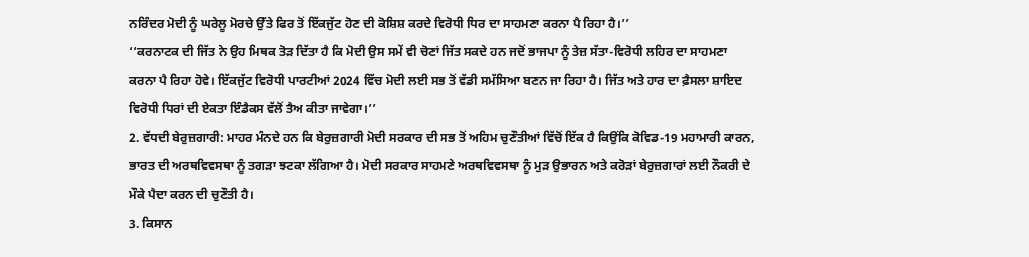ਨਰਿੰਦਰ ਮੋਦੀ ਨੂੰ ਘਰੇਲੂ ਮੋਰਚੇ ਉੱਤੇ ਫਿਰ ਤੋਂ ਇੱਕਜੁੱਟ ਹੋਣ ਦੀ ਕੋਸ਼ਿਸ਼ ਕਰਦੇ ਵਿਰੋਧੀ ਧਿਰ ਦਾ ਸਾਹਮਣਾ ਕਰਨਾ ਪੈ ਰਿਹਾ ਹੈ।’’
‘‘ਕਰਨਾਟਕ ਦੀ ਜਿੱਤ ਨੇ ਉਹ ਮਿਥਕ ਤੋੜ ਦਿੱਤਾ ਹੈ ਕਿ ਮੋਦੀ ਉਸ ਸਮੇਂ ਵੀ ਚੋਣਾਂ ਜਿੱਤ ਸਕਦੇ ਹਨ ਜਦੋਂ ਭਾਜਪਾ ਨੂੰ ਤੇਜ਼ ਸੱਤਾ-ਵਿਰੋਧੀ ਲਹਿਰ ਦਾ ਸਾਹਮਣਾ ਕਰਨਾ ਪੈ ਰਿਹਾ ਹੋਵੇ। ਇੱਕਜੁੱਟ ਵਿਰੋਧੀ ਪਾਰਟੀਆਂ 2024 ਵਿੱਚ ਮੋਦੀ ਲਈ ਸਭ ਤੋਂ ਵੱਡੀ ਸਮੱਸਿਆ ਬਣਨ ਜਾ ਰਿਹਾ ਹੈ। ਜਿੱਤ ਅਤੇ ਹਾਰ ਦਾ ਫ਼ੈਸਲਾ ਸ਼ਾਇਦ ਵਿਰੋਧੀ ਧਿਰਾਂ ਦੀ ਏਕਤਾ ਇੰਡੈਕਸ ਵੱਲੋਂ ਤੈਅ ਕੀਤਾ ਜਾਵੇਗਾ।’’
2. ਵੱਧਦੀ ਬੇਰੁਜ਼ਗਾਰੀ: ਮਾਹਰ ਮੰਨਦੇ ਹਨ ਕਿ ਬੇਰੁਜ਼ਗਾਰੀ ਮੋਦੀ ਸਰਕਾਰ ਦੀ ਸਭ ਤੋਂ ਅਹਿਮ ਚੁਣੌਤੀਆਂ ਵਿੱਚੋਂ ਇੱਕ ਹੈ ਕਿਉਂਕਿ ਕੋਵਿਡ-19 ਮਹਾਮਾਰੀ ਕਾਰਨ, ਭਾਰਤ ਦੀ ਅਰਥਵਿਵਸਥਾ ਨੂੰ ਤਗੜਾ ਝਟਕਾ ਲੱਗਿਆ ਹੈ। ਮੋਦੀ ਸਰਕਾਰ ਸਾਹਮਣੇ ਅਰਥਵਿਵਸਥਾ ਨੂੰ ਮੁੜ ਉਭਾਰਨ ਅਤੇ ਕਰੋੜਾਂ ਬੇਰੁਜ਼ਗਾਰਾਂ ਲਈ ਨੌਕਰੀ ਦੇ ਮੌਕੇ ਪੈਦਾ ਕਰਨ ਦੀ ਚੁਣੌਤੀ ਹੈ।
3. ਕਿਸਾਨ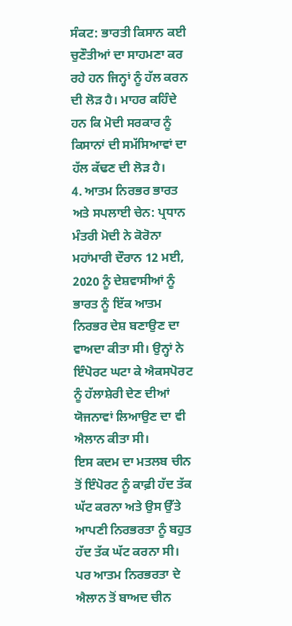ਸੰਕਟ: ਭਾਰਤੀ ਕਿਸਾਨ ਕਈ ਚੁਣੌਤੀਆਂ ਦਾ ਸਾਹਮਣਾ ਕਰ ਰਹੇ ਹਨ ਜਿਨ੍ਹਾਂ ਨੂੰ ਹੱਲ ਕਰਨ ਦੀ ਲੋੜ ਹੈ। ਮਾਹਰ ਕਹਿੰਦੇ ਹਨ ਕਿ ਮੋਦੀ ਸਰਕਾਰ ਨੂੰ ਕਿਸਾਨਾਂ ਦੀ ਸਮੱਸਿਆਵਾਂ ਦਾ ਹੱਲ ਕੱਢਣ ਦੀ ਲੋੜ ਹੈ।
4. ਆਤਮ ਨਿਰਭਰ ਭਾਰਤ ਅਤੇ ਸਪਲਾਈ ਚੇਨ: ਪ੍ਰਧਾਨ ਮੰਤਰੀ ਮੋਦੀ ਨੇ ਕੋਰੋਨਾ ਮਹਾਂਮਾਰੀ ਦੌਰਾਨ 12 ਮਈ, 2020 ਨੂੰ ਦੇਸ਼ਵਾਸੀਆਂ ਨੂੰ ਭਾਰਤ ਨੂੰ ਇੱਕ ਆਤਮ ਨਿਰਭਰ ਦੇਸ਼ ਬਣਾਉਣ ਦਾ ਵਾਅਦਾ ਕੀਤਾ ਸੀ। ਉਨ੍ਹਾਂ ਨੇ ਇੰਪੋਰਟ ਘਟਾ ਕੇ ਐਕਸਪੋਰਟ ਨੂੰ ਹੱਲਾਸ਼ੇਰੀ ਦੇਣ ਦੀਆਂ ਯੋਜਨਾਵਾਂ ਲਿਆਉਣ ਦਾ ਵੀ ਐਲਾਨ ਕੀਤਾ ਸੀ।
ਇਸ ਕਦਮ ਦਾ ਮਤਲਬ ਚੀਨ ਤੋਂ ਇੰਪੋਰਟ ਨੂੰ ਕਾਫ਼ੀ ਹੱਦ ਤੱਕ ਘੱਟ ਕਰਨਾ ਅਤੇ ਉਸ ਉੱਤੇ ਆਪਣੀ ਨਿਰਭਰਤਾ ਨੂੰ ਬਹੁਤ ਹੱਦ ਤੱਕ ਘੱਟ ਕਰਨਾ ਸੀ। ਪਰ ਆਤਮ ਨਿਰਭਰਤਾ ਦੇ ਐਲਾਨ ਤੋਂ ਬਾਅਦ ਚੀਨ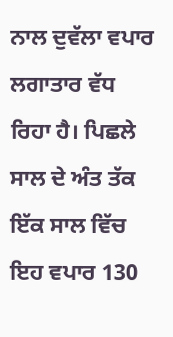ਨਾਲ ਦੁਵੱਲਾ ਵਪਾਰ ਲਗਾਤਾਰ ਵੱਧ ਰਿਹਾ ਹੈ। ਪਿਛਲੇ ਸਾਲ ਦੇ ਅੰਤ ਤੱਕ ਇੱਕ ਸਾਲ ਵਿੱਚ ਇਹ ਵਪਾਰ 130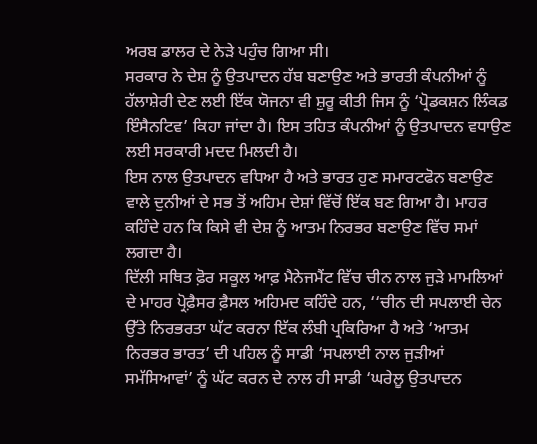ਅਰਬ ਡਾਲਰ ਦੇ ਨੇੜੇ ਪਹੁੰਚ ਗਿਆ ਸੀ।
ਸਰਕਾਰ ਨੇ ਦੇਸ਼ ਨੂੰ ਉਤਪਾਦਨ ਹੱਬ ਬਣਾਉਣ ਅਤੇ ਭਾਰਤੀ ਕੰਪਨੀਆਂ ਨੂੰ ਹੱਲਾਸ਼ੇਰੀ ਦੇਣ ਲਈ ਇੱਕ ਯੋਜਨਾ ਵੀ ਸ਼ੁਰੂ ਕੀਤੀ ਜਿਸ ਨੂੰ ‘ਪ੍ਰੋਡਕਸ਼ਨ ਲਿੰਕਡ ਇੰਸੈਨਟਿਵ’ ਕਿਹਾ ਜਾਂਦਾ ਹੈ। ਇਸ ਤਹਿਤ ਕੰਪਨੀਆਂ ਨੂੰ ਉਤਪਾਦਨ ਵਧਾਉਣ ਲਈ ਸਰਕਾਰੀ ਮਦਦ ਮਿਲਦੀ ਹੈ।
ਇਸ ਨਾਲ ਉਤਪਾਦਨ ਵਧਿਆ ਹੈ ਅਤੇ ਭਾਰਤ ਹੁਣ ਸਮਾਰਟਫੋਨ ਬਣਾਉਣ ਵਾਲੇ ਦੁਨੀਆਂ ਦੇ ਸਭ ਤੋਂ ਅਹਿਮ ਦੇਸ਼ਾਂ ਵਿੱਚੋਂ ਇੱਕ ਬਣ ਗਿਆ ਹੈ। ਮਾਹਰ ਕਹਿੰਦੇ ਹਨ ਕਿ ਕਿਸੇ ਵੀ ਦੇਸ਼ ਨੂੰ ਆਤਮ ਨਿਰਭਰ ਬਣਾਉਣ ਵਿੱਚ ਸਮਾਂ ਲਗਦਾ ਹੈ।
ਦਿੱਲੀ ਸਥਿਤ ਫ਼ੋਰ ਸਕੂਲ ਆਫ਼ ਮੈਨੇਜਮੈਂਟ ਵਿੱਚ ਚੀਨ ਨਾਲ ਜੁੜੇ ਮਾਮਲਿਆਂ ਦੇ ਮਾਹਰ ਪ੍ਰੋਫ਼ੈਸਰ ਫ਼ੈਸਲ ਅਹਿਮਦ ਕਹਿੰਦੇ ਹਨ, ‘‘ਚੀਨ ਦੀ ਸਪਲਾਈ ਚੇਨ ਉੱਤੇ ਨਿਰਭਰਤਾ ਘੱਟ ਕਰਨਾ ਇੱਕ ਲੰਬੀ ਪ੍ਰਕਿਰਿਆ ਹੈ ਅਤੇ ‘ਆਤਮ ਨਿਰਭਰ ਭਾਰਤ’ ਦੀ ਪਹਿਲ ਨੂੰ ਸਾਡੀ ‘ਸਪਲਾਈ ਨਾਲ ਜੁੜੀਆਂ ਸਮੱਸਿਆਵਾਂ’ ਨੂੰ ਘੱਟ ਕਰਨ ਦੇ ਨਾਲ ਹੀ ਸਾਡੀ ‘ਘਰੇਲੂ ਉਤਪਾਦਨ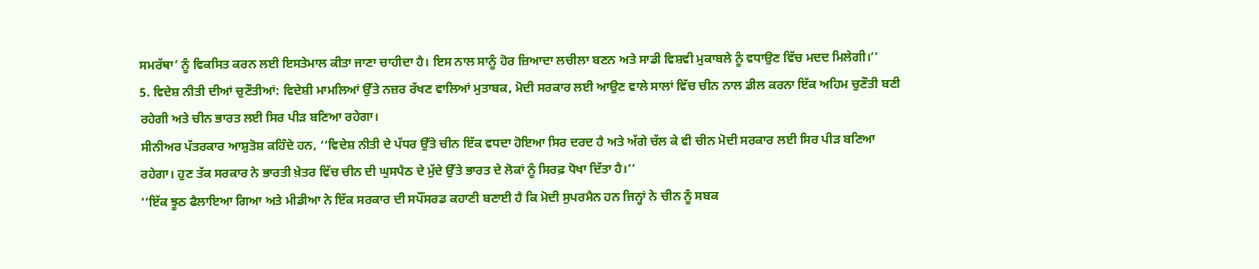ਸਮਰੱਥਾ’ ਨੂੰ ਵਿਕਸਿਤ ਕਰਨ ਲਈ ਇਸਤੇਮਾਲ ਕੀਤਾ ਜਾਣਾ ਚਾਹੀਦਾ ਹੈ। ਇਸ ਨਾਲ ਸਾਨੂੰ ਹੋਰ ਜ਼ਿਆਦਾ ਲਚੀਲਾ ਬਣਨ ਅਤੇ ਸਾਡੀ ਵਿਸ਼ਵੀ ਮੁਕਾਬਲੇ ਨੂੰ ਵਧਾਉਣ ਵਿੱਚ ਮਦਦ ਮਿਲੇਗੀ।’’
5. ਵਿਦੇਸ਼ ਨੀਤੀ ਦੀਆਂ ਚੁਣੌਤੀਆਂ: ਵਿਦੇਸ਼ੀ ਮਾਮਲਿਆਂ ਉੱਤੇ ਨਜ਼ਰ ਰੱਖਣ ਵਾਲਿਆਂ ਮੁਤਾਬਕ, ਮੋਦੀ ਸਰਕਾਰ ਲਈ ਆਉਣ ਵਾਲੇ ਸਾਲਾਂ ਵਿੱਚ ਚੀਨ ਨਾਲ ਡੀਲ ਕਰਨਾ ਇੱਕ ਅਹਿਮ ਚੁਣੌਤੀ ਬਣੀ ਰਹੇਗੀ ਅਤੇ ਚੀਨ ਭਾਰਤ ਲਈ ਸਿਰ ਪੀੜ ਬਣਿਆ ਰਹੇਗਾ।
ਸੀਨੀਅਰ ਪੱਤਰਕਾਰ ਆਸ਼ੁਤੋਸ਼ ਕਹਿੰਦੇ ਹਨ, ‘‘ਵਿਦੇਸ਼ ਨੀਤੀ ਦੇ ਪੱਧਰ ਉੱਤੇ ਚੀਨ ਇੱਕ ਵਧਦਾ ਹੋਇਆ ਸਿਰ ਦਰਦ ਹੈ ਅਤੇ ਅੱਗੇ ਚੱਲ ਕੇ ਵੀ ਚੀਨ ਮੋਦੀ ਸਰਕਾਰ ਲਈ ਸਿਰ ਪੀੜ ਬਣਿਆ ਰਹੇਗਾ। ਹੁਣ ਤੱਕ ਸਰਕਾਰ ਨੇ ਭਾਰਤੀ ਖ਼ੇਤਰ ਵਿੱਚ ਚੀਨ ਦੀ ਘੁਸਪੈਠ ਦੇ ਮੁੱਦੇ ਉੱਤੇ ਭਾਰਤ ਦੇ ਲੋਕਾਂ ਨੂੰ ਸਿਰਫ਼ ਧੋਖਾ ਦਿੱਤਾ ਹੈ।’’
‘‘ਇੱਕ ਝੂਠ ਫੈਲਾਇਆ ਗਿਆ ਅਤੇ ਮੀਡੀਆ ਨੇ ਇੱਕ ਸਰਕਾਰ ਦੀ ਸਪੌਂਸਰਡ ਕਹਾਣੀ ਬਣਾਈ ਹੈ ਕਿ ਮੋਦੀ ਸੁਪਰਮੈਨ ਹਨ ਜਿਨ੍ਹਾਂ ਨੇ ਚੀਨ ਨੂੰ ਸਬਕ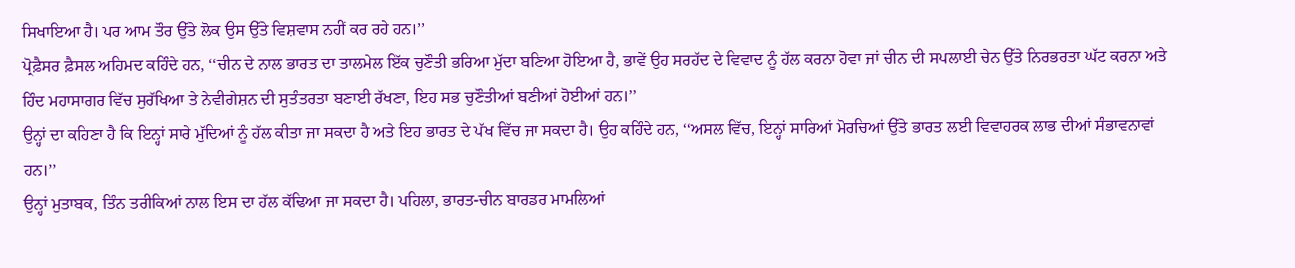ਸਿਖਾਇਆ ਹੈ। ਪਰ ਆਮ ਤੌਰ ਉੱਤੇ ਲੋਕ ਉਸ ਉੱਤੇ ਵਿਸ਼ਵਾਸ ਨਹੀਂ ਕਰ ਰਹੇ ਹਨ।’’
ਪ੍ਰੋਫ਼ੈਸਰ ਫ਼ੈਸਲ ਅਹਿਮਦ ਕਹਿੰਦੇ ਹਨ, ‘‘ਚੀਨ ਦੇ ਨਾਲ ਭਾਰਤ ਦਾ ਤਾਲਮੇਲ ਇੱਕ ਚੁਣੌਤੀ ਭਰਿਆ ਮੁੱਦਾ ਬਣਿਆ ਹੋਇਆ ਹੈ, ਭਾਵੇਂ ਉਹ ਸਰਹੱਦ ਦੇ ਵਿਵਾਦ ਨੂੰ ਹੱਲ ਕਰਨਾ ਹੋਵਾ ਜਾਂ ਚੀਨ ਦੀ ਸਪਲਾਈ ਚੇਨ ਉੱਤੇ ਨਿਰਭਰਤਾ ਘੱਟ ਕਰਨਾ ਅਤੇ ਹਿੰਦ ਮਹਾਸਾਗਰ ਵਿੱਚ ਸੁਰੱਖਿਆ ਤੇ ਨੇਵੀਗੇਸ਼ਨ ਦੀ ਸੁਤੰਤਰਤਾ ਬਣਾਈ ਰੱਖਣਾ, ਇਹ ਸਭ ਚੁਣੌਤੀਆਂ ਬਣੀਆਂ ਹੋਈਆਂ ਹਨ।’’
ਉਨ੍ਹਾਂ ਦਾ ਕਹਿਣਾ ਹੈ ਕਿ ਇਨ੍ਹਾਂ ਸਾਰੇ ਮੁੱਦਿਆਂ ਨੂੰ ਹੱਲ ਕੀਤਾ ਜਾ ਸਕਦਾ ਹੈ ਅਤੇ ਇਹ ਭਾਰਤ ਦੇ ਪੱਖ ਵਿੱਚ ਜਾ ਸਕਦਾ ਹੈ। ਉਹ ਕਹਿੰਦੇ ਹਨ, ‘‘ਅਸਲ ਵਿੱਚ, ਇਨ੍ਹਾਂ ਸਾਰਿਆਂ ਮੋਰਚਿਆਂ ਉੱਤੇ ਭਾਰਤ ਲਈ ਵਿਵਾਹਰਕ ਲਾਭ ਦੀਆਂ ਸੰਭਾਵਨਾਵਾਂ ਹਨ।’’
ਉਨ੍ਹਾਂ ਮੁਤਾਬਕ, ਤਿੰਨ ਤਰੀਕਿਆਂ ਨਾਲ ਇਸ ਦਾ ਹੱਲ ਕੱਢਿਆ ਜਾ ਸਕਦਾ ਹੈ। ਪਹਿਲਾ, ਭਾਰਤ-ਚੀਨ ਬਾਰਡਰ ਮਾਮਲਿਆਂ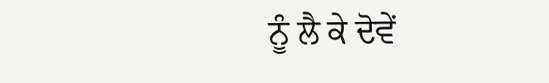ਨੂੰ ਲੈ ਕੇ ਦੋਵੇਂ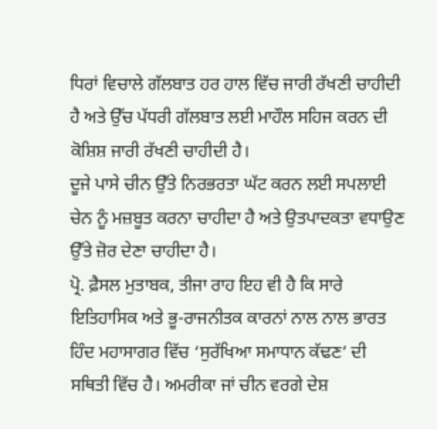ਧਿਰਾਂ ਵਿਚਾਲੇ ਗੱਲਬਾਤ ਹਰ ਹਾਲ ਵਿੱਚ ਜਾਰੀ ਰੱਖਣੀ ਚਾਹੀਦੀ ਹੈ ਅਤੇ ਉੱਚ ਪੱਧਰੀ ਗੱਲਬਾਤ ਲਈ ਮਾਹੌਲ ਸਹਿਜ ਕਰਨ ਦੀ ਕੋਸ਼ਿਸ਼ ਜਾਰੀ ਰੱਖਣੀ ਚਾਹੀਦੀ ਹੈ।
ਦੂਜੇ ਪਾਸੇ ਚੀਨ ਉੱਤੇ ਨਿਰਭਰਤਾ ਘੱਟ ਕਰਨ ਲਈ ਸਪਲਾਈ ਚੇਨ ਨੂੰ ਮਜ਼ਬੂਤ ਕਰਨਾ ਚਾਹੀਦਾ ਹੈ ਅਤੇ ਉਤਪਾਦਕਤਾ ਵਧਾਉਣ ਉੱਤੇ ਜ਼ੋਰ ਦੇਣਾ ਚਾਹੀਦਾ ਹੈ।
ਪ੍ਰੋ. ਫ਼ੈਸਲ ਮੁਤਾਬਕ, ਤੀਜਾ ਰਾਹ ਇਹ ਵੀ ਹੈ ਕਿ ਸਾਰੇ ਇਤਿਹਾਸਿਕ ਅਤੇ ਭੂ-ਰਾਜਨੀਤਕ ਕਾਰਨਾਂ ਨਾਲ ਨਾਲ ਭਾਰਤ ਹਿੰਦ ਮਹਾਸਾਗਰ ਵਿੱਚ ‘ਸੁਰੱਖਿਆ ਸਮਾਧਾਨ ਕੱਢਣ’ ਦੀ ਸਥਿਤੀ ਵਿੱਚ ਹੈ। ਅਮਰੀਕਾ ਜਾਂ ਚੀਨ ਵਰਗੇ ਦੇਸ਼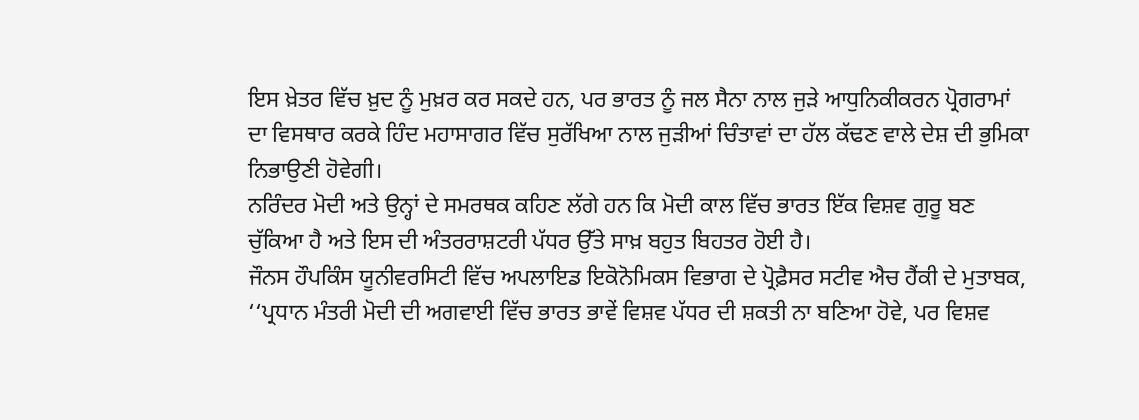ਇਸ ਖ਼ੇਤਰ ਵਿੱਚ ਖ਼ੁਦ ਨੂੰ ਮੁਖ਼ਰ ਕਰ ਸਕਦੇ ਹਨ, ਪਰ ਭਾਰਤ ਨੂੰ ਜਲ ਸੈਨਾ ਨਾਲ ਜੁੜੇ ਆਧੁਨਿਕੀਕਰਨ ਪ੍ਰੋਗਰਾਮਾਂ ਦਾ ਵਿਸਥਾਰ ਕਰਕੇ ਹਿੰਦ ਮਹਾਸਾਗਰ ਵਿੱਚ ਸੁਰੱਖਿਆ ਨਾਲ ਜੁੜੀਆਂ ਚਿੰਤਾਵਾਂ ਦਾ ਹੱਲ ਕੱਢਣ ਵਾਲੇ ਦੇਸ਼ ਦੀ ਭੁਮਿਕਾ ਨਿਭਾਉਣੀ ਹੋਵੇਗੀ।
ਨਰਿੰਦਰ ਮੋਦੀ ਅਤੇ ਉਨ੍ਹਾਂ ਦੇ ਸਮਰਥਕ ਕਹਿਣ ਲੱਗੇ ਹਨ ਕਿ ਮੋਦੀ ਕਾਲ ਵਿੱਚ ਭਾਰਤ ਇੱਕ ਵਿਸ਼ਵ ਗੁਰੂ ਬਣ ਚੁੱਕਿਆ ਹੈ ਅਤੇ ਇਸ ਦੀ ਅੰਤਰਰਾਸ਼ਟਰੀ ਪੱਧਰ ਉੱਤੇ ਸਾਖ਼ ਬਹੁਤ ਬਿਹਤਰ ਹੋਈ ਹੈ।
ਜੌਨਸ ਹੌਪਕਿੰਸ ਯੂਨੀਵਰਸਿਟੀ ਵਿੱਚ ਅਪਲਾਇਡ ਇਕੋਨੋਮਿਕਸ ਵਿਭਾਗ ਦੇ ਪ੍ਰੋਫ਼ੈਸਰ ਸਟੀਵ ਐਚ ਹੈਂਕੀ ਦੇ ਮੁਤਾਬਕ, ‘‘ਪ੍ਰਧਾਨ ਮੰਤਰੀ ਮੋਦੀ ਦੀ ਅਗਵਾਈ ਵਿੱਚ ਭਾਰਤ ਭਾਵੇਂ ਵਿਸ਼ਵ ਪੱਧਰ ਦੀ ਸ਼ਕਤੀ ਨਾ ਬਣਿਆ ਹੋਵੇ, ਪਰ ਵਿਸ਼ਵ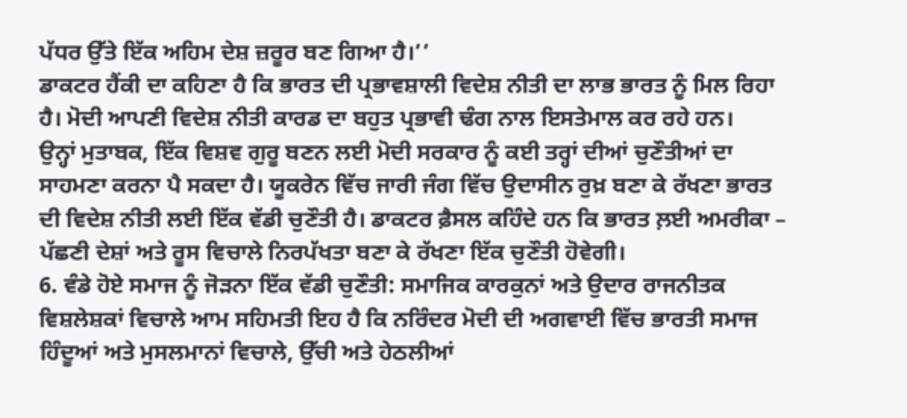ਪੱਧਰ ਉੱਤੇ ਇੱਕ ਅਹਿਮ ਦੇਸ਼ ਜ਼ਰੂਰ ਬਣ ਗਿਆ ਹੈ।’’
ਡਾਕਟਰ ਹੈਂਕੀ ਦਾ ਕਹਿਣਾ ਹੈ ਕਿ ਭਾਰਤ ਦੀ ਪ੍ਰਭਾਵਸ਼ਾਲੀ ਵਿਦੇਸ਼ ਨੀਤੀ ਦਾ ਲਾਭ ਭਾਰਤ ਨੂੰ ਮਿਲ ਰਿਹਾ ਹੈ। ਮੋਦੀ ਆਪਣੀ ਵਿਦੇਸ਼ ਨੀਤੀ ਕਾਰਡ ਦਾ ਬਹੁਤ ਪ੍ਰਭਾਵੀ ਢੰਗ ਨਾਲ ਇਸਤੇਮਾਲ ਕਰ ਰਹੇ ਹਨ।
ਉਨ੍ਹਾਂ ਮੁਤਾਬਕ, ਇੱਕ ਵਿਸ਼ਵ ਗੁਰੂ ਬਣਨ ਲਈ ਮੋਦੀ ਸਰਕਾਰ ਨੂੰ ਕਈ ਤਰ੍ਹਾਂ ਦੀਆਂ ਚੁਣੌਤੀਆਂ ਦਾ ਸਾਹਮਣਾ ਕਰਨਾ ਪੈ ਸਕਦਾ ਹੈ। ਯੂਕਰੇਨ ਵਿੱਚ ਜਾਰੀ ਜੰਗ ਵਿੱਚ ਉਦਾਸੀਨ ਰੁਖ਼ ਬਣਾ ਕੇ ਰੱਖਣਾ ਭਾਰਤ ਦੀ ਵਿਦੇਸ਼ ਨੀਤੀ ਲਈ ਇੱਕ ਵੱਡੀ ਚੁਣੌਤੀ ਹੈ। ਡਾਕਟਰ ਫ਼ੈਸਲ ਕਹਿੰਦੇ ਹਨ ਕਿ ਭਾਰਤ ਲ਼ਈ ਅਮਰੀਕਾ – ਪੱਛਣੀ ਦੇਸ਼ਾਂ ਅਤੇ ਰੂਸ ਵਿਚਾਲੇ ਨਿਰਪੱਖਤਾ ਬਣਾ ਕੇ ਰੱਖਣਾ ਇੱਕ ਚੁਣੌਤੀ ਹੋਵੇਗੀ।
6. ਵੰਡੇ ਹੋਏ ਸਮਾਜ ਨੂੰ ਜੋੜਨਾ ਇੱਕ ਵੱਡੀ ਚੁਣੌਤੀ: ਸਮਾਜਿਕ ਕਾਰਕੁਨਾਂ ਅਤੇ ਉਦਾਰ ਰਾਜਨੀਤਕ ਵਿਸ਼ਲੇਸ਼ਕਾਂ ਵਿਚਾਲੇ ਆਮ ਸਹਿਮਤੀ ਇਹ ਹੈ ਕਿ ਨਰਿੰਦਰ ਮੋਦੀ ਦੀ ਅਗਵਾਈ ਵਿੱਚ ਭਾਰਤੀ ਸਮਾਜ ਹਿੰਦੂਆਂ ਅਤੇ ਮੁਸਲਮਾਨਾਂ ਵਿਚਾਲੇ, ਉੱਚੀ ਅਤੇ ਹੇਠਲੀਆਂ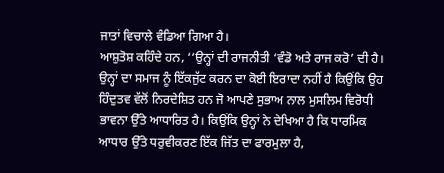ਜਾਤਾਂ ਵਿਚਾਲੇ ਵੰਡਿਆ ਗਿਆ ਹੈ।
ਆਸ਼ੁਤੋਸ਼ ਕਹਿੰਦੇ ਹਨ, ‘‘ਉਨ੍ਹਾਂ ਦੀ ਰਾਜਨੀਤੀ ‘ਵੰਡੋ ਅਤੇ ਰਾਜ ਕਰੋ’ ਦੀ ਹੈ। ਉਨ੍ਹਾਂ ਦਾ ਸਮਾਜ ਨੂੰ ਇੱਕਜੁੱਟ ਕਰਨ ਦਾ ਕੋਈ ਇਰਾਦਾ ਨਹੀਂ ਹੈ ਕਿਉਂਕਿ ਉਹ ਹਿੰਦੁਤਵ ਵੱਲੋਂ ਨਿਰਦੇਸ਼ਿਤ ਹਨ ਜੋ ਆਪਣੇ ਸੁਭਾਅ ਨਾਲ ਮੁਸਲਿਮ ਵਿਰੋਧੀ ਭਾਵਨਾ ਉੱਤੇ ਆਧਾਰਿਤ ਹੈ। ਕਿਉਂਕਿ ਉਨ੍ਹਾਂ ਨੇ ਦੇਖਿਆ ਹੈ ਕਿ ਧਾਰਮਿਕ ਆਧਾਰ ਉੱਤੇ ਧਰੁਵੀਕਰਣ ਇੱਕ ਜਿੱਤ ਦਾ ਫਾਰਮੁਲਾ ਹੈ,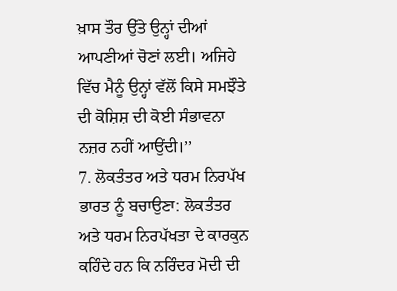ਖ਼ਾਸ ਤੌਰ ਉੱਤੇ ਉਨ੍ਹਾਂ ਦੀਆਂ ਆਪਣੀਆਂ ਚੋਣਾਂ ਲਈ। ਅਜਿਹੇ ਵਿੱਚ ਮੈਨੂੰ ਉਨ੍ਹਾਂ ਵੱਲੋਂ ਕਿਸੇ ਸਮਝੌਤੇ ਦੀ ਕੋਸ਼ਿਸ਼ ਦੀ ਕੋਈ ਸੰਭਾਵਨਾ ਨਜ਼ਰ ਨਹੀਂ ਆਉਂਦੀ।’’
7. ਲੋਕਤੰਤਰ ਅਤੇ ਧਰਮ ਨਿਰਪੱਖ ਭਾਰਤ ਨੂੰ ਬਚਾਉਣਾ: ਲੋਕਤੰਤਰ ਅਤੇ ਧਰਮ ਨਿਰਪੱਖਤਾ ਦੇ ਕਾਰਕੁਨ ਕਹਿੰਦੇ ਹਨ ਕਿ ਨਰਿੰਦਰ ਮੋਦੀ ਦੀ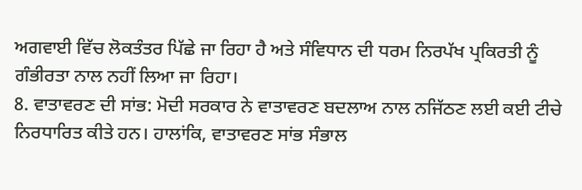ਅਗਵਾਈ ਵਿੱਚ ਲੋਕਤੰਤਰ ਪਿੱਛੇ ਜਾ ਰਿਹਾ ਹੈ ਅਤੇ ਸੰਵਿਧਾਨ ਦੀ ਧਰਮ ਨਿਰਪੱਖ ਪ੍ਰਕਿਰਤੀ ਨੂੰ ਗੰਭੀਰਤਾ ਨਾਲ ਨਹੀਂ ਲਿਆ ਜਾ ਰਿਹਾ।
8. ਵਾਤਾਵਰਣ ਦੀ ਸਾਂਭ: ਮੋਦੀ ਸਰਕਾਰ ਨੇ ਵਾਤਾਵਰਣ ਬਦਲਾਅ ਨਾਲ ਨਜਿੱਠਣ ਲਈ ਕਈ ਟੀਚੇ ਨਿਰਧਾਰਿਤ ਕੀਤੇ ਹਨ। ਹਾਲਾਂਕਿ, ਵਾਤਾਵਰਣ ਸਾਂਭ ਸੰਭਾਲ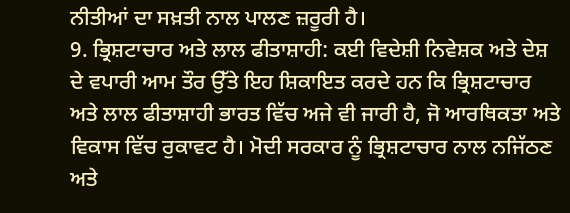ਨੀਤੀਆਂ ਦਾ ਸਖ਼ਤੀ ਨਾਲ ਪਾਲਣ ਜ਼ਰੂਰੀ ਹੈ।
9. ਭ੍ਰਿਸ਼ਟਾਚਾਰ ਅਤੇ ਲਾਲ ਫੀਤਾਸ਼ਾਹੀ: ਕਈ ਵਿਦੇਸ਼ੀ ਨਿਵੇਸ਼ਕ ਅਤੇ ਦੇਸ਼ ਦੇ ਵਪਾਰੀ ਆਮ ਤੌਰ ਉੱਤੇ ਇਹ ਸ਼ਿਕਾਇਤ ਕਰਦੇ ਹਨ ਕਿ ਭ੍ਰਿਸ਼ਟਾਚਾਰ ਅਤੇ ਲਾਲ ਫੀਤਾਸ਼ਾਹੀ ਭਾਰਤ ਵਿੱਚ ਅਜੇ ਵੀ ਜਾਰੀ ਹੈ, ਜੋ ਆਰਥਿਕਤਾ ਅਤੇ ਵਿਕਾਸ ਵਿੱਚ ਰੁਕਾਵਟ ਹੈ। ਮੋਦੀ ਸਰਕਾਰ ਨੂੰ ਭ੍ਰਿਸ਼ਟਾਚਾਰ ਨਾਲ ਨਜਿੱਠਣ ਅਤੇ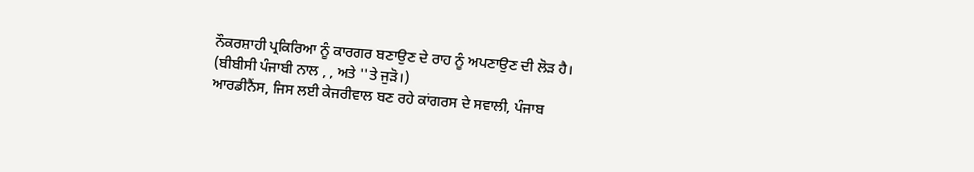ਨੌਕਰਸ਼ਾਹੀ ਪ੍ਰਕਿਰਿਆ ਨੂੰ ਕਾਰਗਰ ਬਣਾਉਣ ਦੇ ਰਾਹ ਨੂੰ ਅਪਣਾਉਣ ਦੀ ਲੋੜ ਹੈ।
(ਬੀਬੀਸੀ ਪੰਜਾਬੀ ਨਾਲ , , ਅਤੇ ''ਤੇ ਜੁੜੋ।)
ਆਰਡੀਨੈਂਸ, ਜਿਸ ਲਈ ਕੇਜਰੀਵਾਲ ਬਣ ਰਹੇ ਕਾਂਗਰਸ ਦੇ ਸਵਾਲੀ, ਪੰਜਾਬ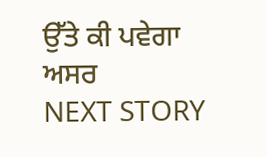ਉੱਤੇ ਕੀ ਪਵੇਗਾ ਅਸਰ
NEXT STORY